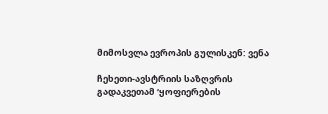მიმოსვლა ევროპის გულისკენ: ვენა

ჩეხეთი-ავსტრიის საზღვრის გადაკვეთამ ‘ყოფიერების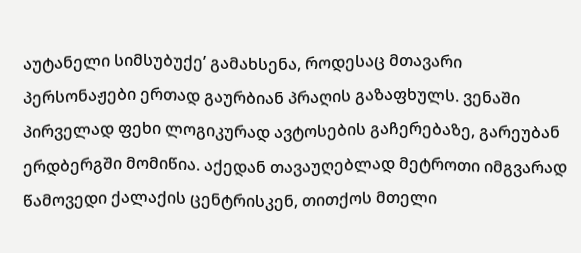აუტანელი სიმსუბუქე’ გამახსენა, როდესაც მთავარი პერსონაჟები ერთად გაურბიან პრაღის გაზაფხულს. ვენაში პირველად ფეხი ლოგიკურად ავტოსების გაჩერებაზე, გარეუბან ერდბერგში მომიწია. აქედან თავაუღებლად მეტროთი იმგვარად წამოვედი ქალაქის ცენტრისკენ, თითქოს მთელი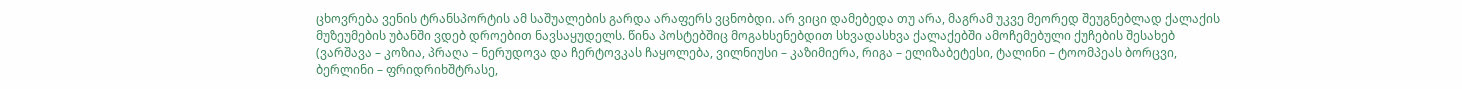ცხოვრება ვენის ტრანსპორტის ამ საშუალების გარდა არაფერს ვცნობდი. არ ვიცი დამებედა თუ არა, მაგრამ უკვე მეორედ შეუგნებლად ქალაქის მუზეუმების უბანში ვდებ დროებით ნავსაყუდელს. წინა პოსტებშიც მოგახსენებდით სხვადასხვა ქალაქებში ამოჩემებული ქუჩების შესახებ (ვარშავა – კოზია, პრაღა – ნერუდოვა და ჩერტოვკას ჩაყოლება, ვილნიუსი – კაზიმიერა, რიგა – ელიზაბეტესი, ტალინი – ტოომპეას ბორცვი, ბერლინი – ფრიდრიხშტრასე,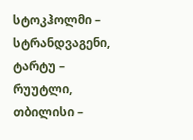სტოკჰოლმი – სტრანდვაგენი, ტარტუ – რუუტლი, თბილისი –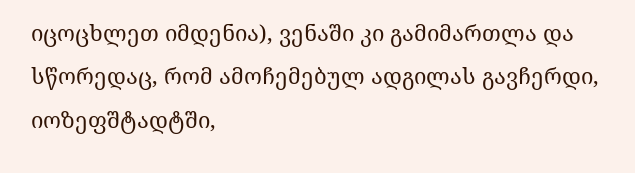იცოცხლეთ იმდენია), ვენაში კი გამიმართლა და სწორედაც, რომ ამოჩემებულ ადგილას გავჩერდი, იოზეფშტადტში,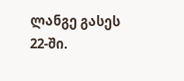ლანგე გასეს 22-ში.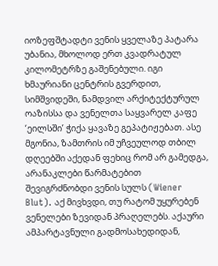იოზეფშტადტი ვენის ყველაზე პატარა უბანია, მხოლოდ ერთ კვადრატულ კილომეტრზე გაშენებული. იგი ხმაურიანი ცენტრის გვერდით, სიმშვიდეში, ნამდვილ არქიტექტურულ ოაზისსა და ვენელთა საყვარელ კაფე ‘ეილსში’ ჭიქა ყავაზე გეპატიჟებათ. ასე მგონია, ზამთრის იმ უჩვეულოდ თბილ დღეებში აქედან ფეხიც რომ არ გამედგა, არანაკლები წარმატებით შევიგრძნობდი ვენის სულს (Wiener Blut). აქ მივხვდი, თუ რატომ უყურებენ ვენელები ზევიდან პრაღელებს. აქაური ამპარტავნული გადმოსახედიდან,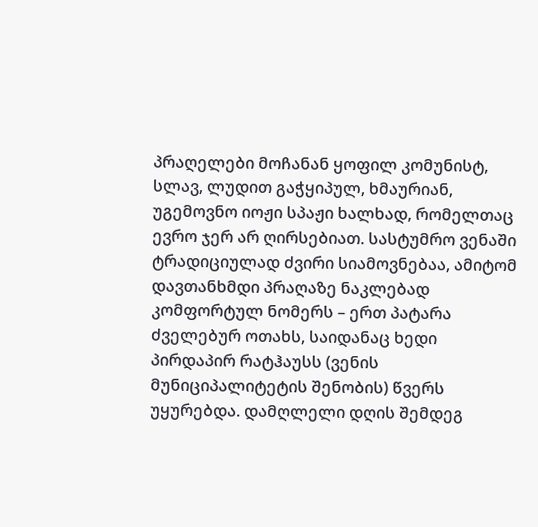პრაღელები მოჩანან ყოფილ კომუნისტ, სლავ, ლუდით გაჭყიპულ, ხმაურიან, უგემოვნო იოჟი სპაჟი ხალხად, რომელთაც ევრო ჯერ არ ღირსებიათ. სასტუმრო ვენაში ტრადიციულად ძვირი სიამოვნებაა, ამიტომ დავთანხმდი პრაღაზე ნაკლებად კომფორტულ ნომერს – ერთ პატარა ძველებურ ოთახს, საიდანაც ხედი პირდაპირ რატჰაუსს (ვენის მუნიციპალიტეტის შენობის) წვერს უყურებდა. დამღლელი დღის შემდეგ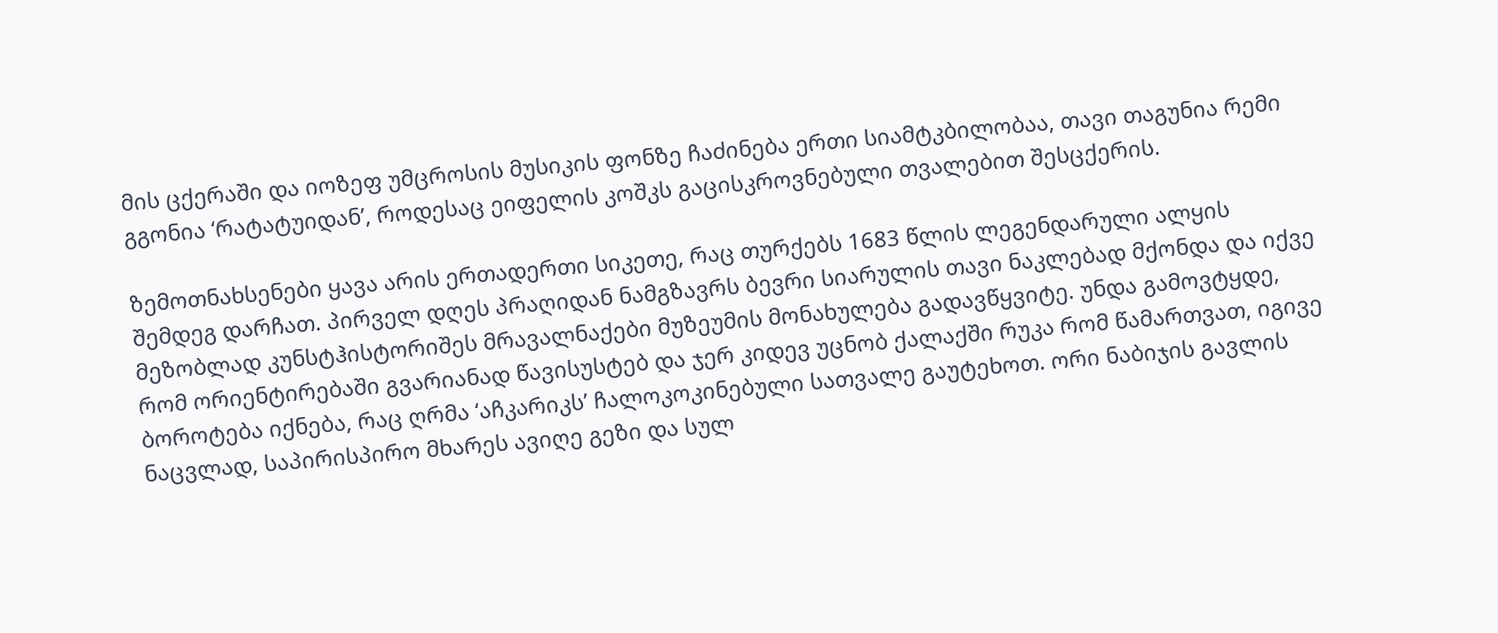მის ცქერაში და იოზეფ უმცროსის მუსიკის ფონზე ჩაძინება ერთი სიამტკბილობაა, თავი თაგუნია რემი გგონია ‘რატატუიდან’, როდესაც ეიფელის კოშკს გაცისკროვნებული თვალებით შესცქერის.

ზემოთნახსენები ყავა არის ერთადერთი სიკეთე, რაც თურქებს 1683 წლის ლეგენდარული ალყის შემდეგ დარჩათ. პირველ დღეს პრაღიდან ნამგზავრს ბევრი სიარულის თავი ნაკლებად მქონდა და იქვე მეზობლად კუნსტჰისტორიშეს მრავალნაქები მუზეუმის მონახულება გადავწყვიტე. უნდა გამოვტყდე, რომ ორიენტირებაში გვარიანად წავისუსტებ და ჯერ კიდევ უცნობ ქალაქში რუკა რომ წამართვათ, იგივე ბოროტება იქნება, რაც ღრმა ‘აჩკარიკს’ ჩალოკოკინებული სათვალე გაუტეხოთ. ორი ნაბიჯის გავლის ნაცვლად, საპირისპირო მხარეს ავიღე გეზი და სულ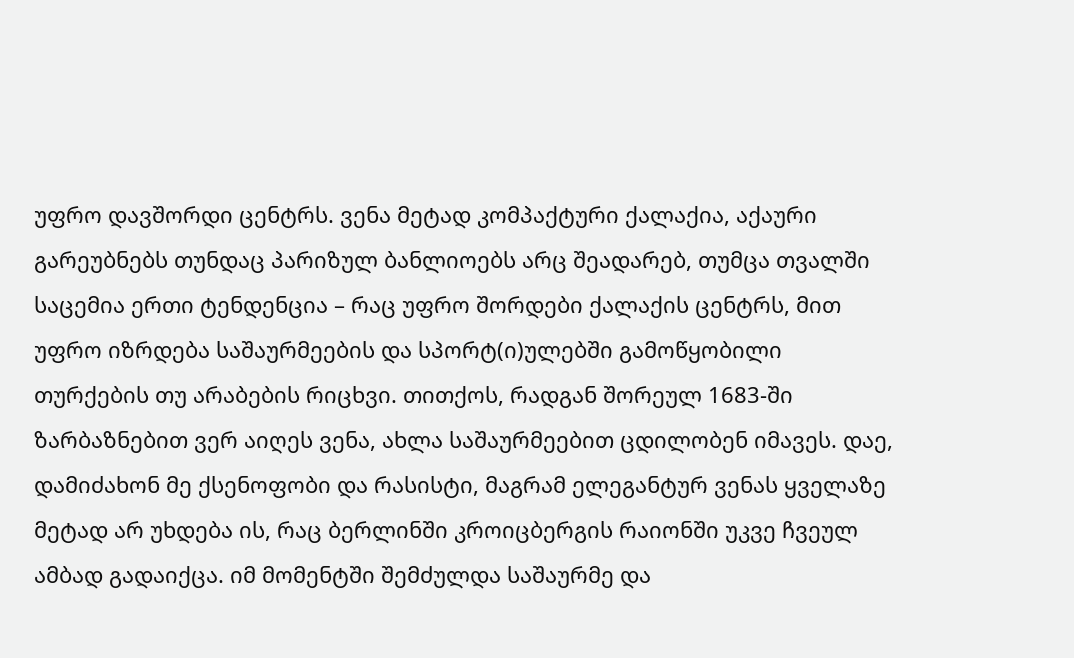უფრო დავშორდი ცენტრს. ვენა მეტად კომპაქტური ქალაქია, აქაური გარეუბნებს თუნდაც პარიზულ ბანლიოებს არც შეადარებ, თუმცა თვალში საცემია ერთი ტენდენცია – რაც უფრო შორდები ქალაქის ცენტრს, მით უფრო იზრდება საშაურმეების და სპორტ(ი)ულებში გამოწყობილი თურქების თუ არაბების რიცხვი. თითქოს, რადგან შორეულ 1683-ში ზარბაზნებით ვერ აიღეს ვენა, ახლა საშაურმეებით ცდილობენ იმავეს. დაე, დამიძახონ მე ქსენოფობი და რასისტი, მაგრამ ელეგანტურ ვენას ყველაზე მეტად არ უხდება ის, რაც ბერლინში კროიცბერგის რაიონში უკვე ჩვეულ ამბად გადაიქცა. იმ მომენტში შემძულდა საშაურმე და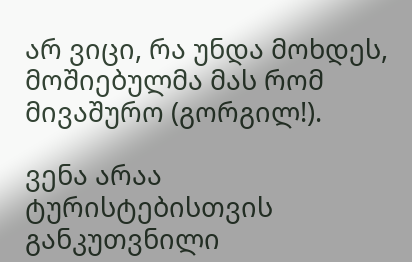არ ვიცი, რა უნდა მოხდეს, მოშიებულმა მას რომ მივაშურო (გორგილ!).

ვენა არაა ტურისტებისთვის განკუთვნილი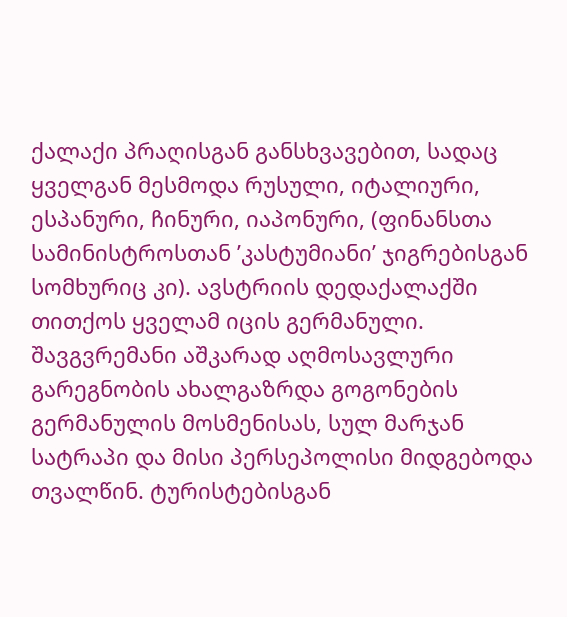ქალაქი პრაღისგან განსხვავებით, სადაც ყველგან მესმოდა რუსული, იტალიური, ესპანური, ჩინური, იაპონური, (ფინანსთა სამინისტროსთან ’კასტუმიანი’ ჯიგრებისგან სომხურიც კი). ავსტრიის დედაქალაქში თითქოს ყველამ იცის გერმანული. შავგვრემანი აშკარად აღმოსავლური გარეგნობის ახალგაზრდა გოგონების გერმანულის მოსმენისას, სულ მარჯან სატრაპი და მისი პერსეპოლისი მიდგებოდა თვალწინ. ტურისტებისგან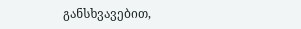განსხვავებით,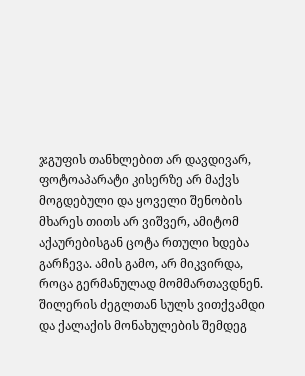ჯგუფის თანხლებით არ დავდივარ, ფოტოაპარატი კისერზე არ მაქვს მოგდებული და ყოველი შენობის მხარეს თითს არ ვიშვერ, ამიტომ აქაურებისგან ცოტა რთული ხდება გარჩევა. ამის გამო, არ მიკვირდა, როცა გერმანულად მომმართავდნენ. შილერის ძეგლთან სულს ვითქვამდი და ქალაქის მონახულების შემდეგ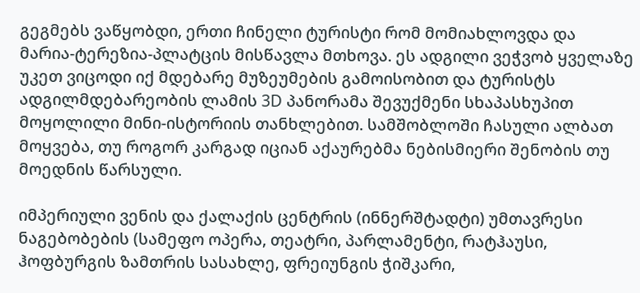გეგმებს ვაწყობდი, ერთი ჩინელი ტურისტი რომ მომიახლოვდა და მარია-ტერეზია-პლატცის მისწავლა მთხოვა. ეს ადგილი ვეჭვობ ყველაზე უკეთ ვიცოდი იქ მდებარე მუზეუმების გამოისობით და ტურისტს ადგილმდებარეობის ლამის 3D პანორამა შევუქმენი სხაპასხუპით მოყოლილი მინი-ისტორიის თანხლებით. სამშობლოში ჩასული ალბათ მოყვება, თუ როგორ კარგად იციან აქაურებმა ნებისმიერი შენობის თუ მოედნის წარსული.

იმპერიული ვენის და ქალაქის ცენტრის (ინნერშტადტი) უმთავრესი ნაგებობების (სამეფო ოპერა, თეატრი, პარლამენტი, რატჰაუსი, ჰოფბურგის ზამთრის სასახლე, ფრეიუნგის ჭიშკარი,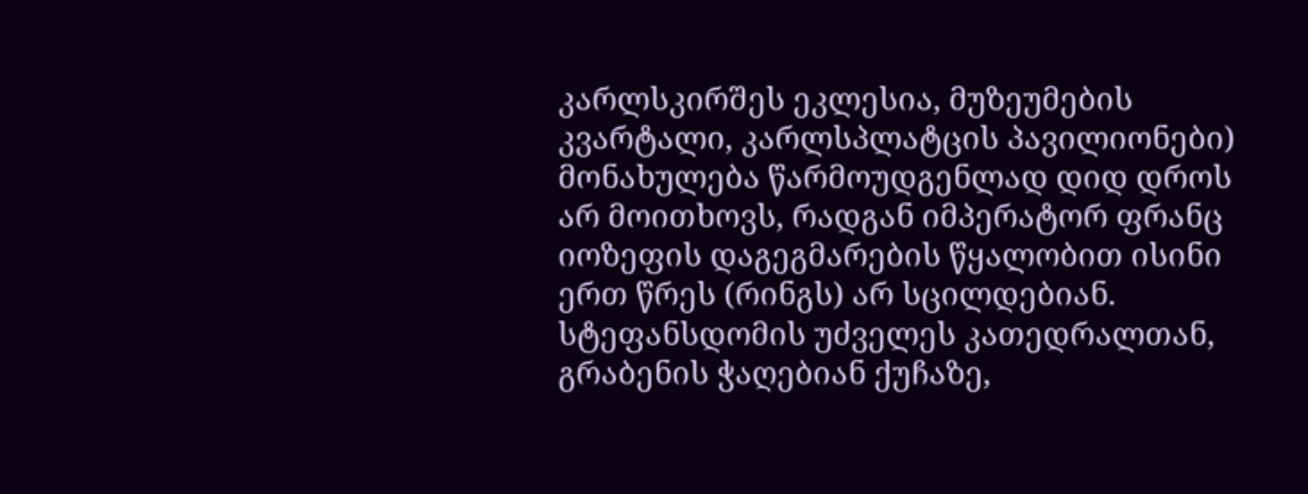კარლსკირშეს ეკლესია, მუზეუმების კვარტალი, კარლსპლატცის პავილიონები) მონახულება წარმოუდგენლად დიდ დროს არ მოითხოვს, რადგან იმპერატორ ფრანც იოზეფის დაგეგმარების წყალობით ისინი ერთ წრეს (რინგს) არ სცილდებიან. სტეფანსდომის უძველეს კათედრალთან, გრაბენის ჭაღებიან ქუჩაზე,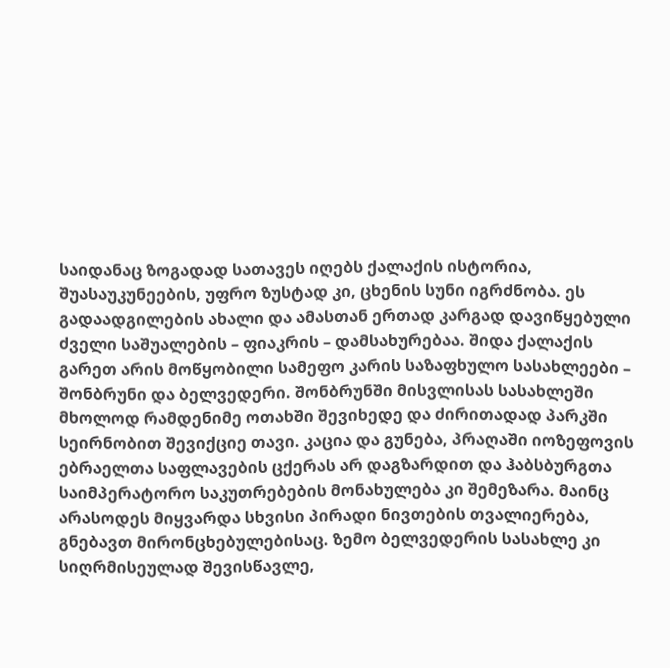საიდანაც ზოგადად სათავეს იღებს ქალაქის ისტორია, შუასაუკუნეების, უფრო ზუსტად კი, ცხენის სუნი იგრძნობა. ეს გადაადგილების ახალი და ამასთან ერთად კარგად დავიწყებული ძველი საშუალების – ფიაკრის – დამსახურებაა. შიდა ქალაქის გარეთ არის მოწყობილი სამეფო კარის საზაფხულო სასახლეები – შონბრუნი და ბელვედერი. შონბრუნში მისვლისას სასახლეში მხოლოდ რამდენიმე ოთახში შევიხედე და ძირითადად პარკში სეირნობით შევიქციე თავი. კაცია და გუნება, პრაღაში იოზეფოვის ებრაელთა საფლავების ცქერას არ დაგზარდით და ჰაბსბურგთა საიმპერატორო საკუთრებების მონახულება კი შემეზარა. მაინც არასოდეს მიყვარდა სხვისი პირადი ნივთების თვალიერება, გნებავთ მირონცხებულებისაც. ზემო ბელვედერის სასახლე კი სიღრმისეულად შევისწავლე,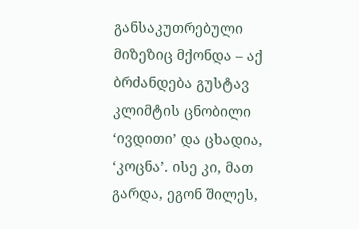განსაკუთრებული მიზეზიც მქონდა – აქ ბრძანდება გუსტავ კლიმტის ცნობილი ‘ივდითი’ და ცხადია, ‘კოცნა’. ისე კი, მათ გარდა, ეგონ შილეს,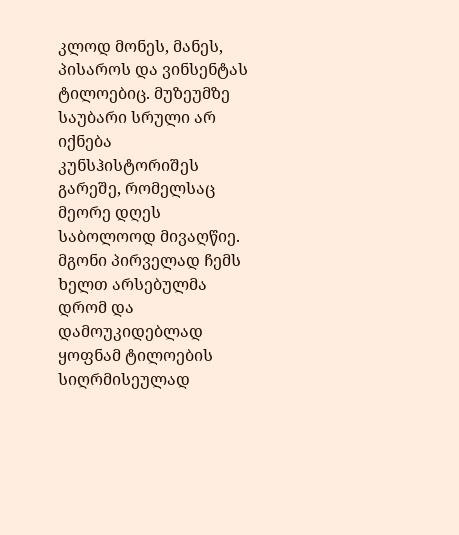კლოდ მონეს, მანეს, პისაროს და ვინსენტას ტილოებიც. მუზეუმზე საუბარი სრული არ იქნება კუნსჰისტორიშეს გარეშე, რომელსაც მეორე დღეს საბოლოოდ მივაღწიე. მგონი პირველად ჩემს ხელთ არსებულმა დრომ და დამოუკიდებლად ყოფნამ ტილოების სიღრმისეულად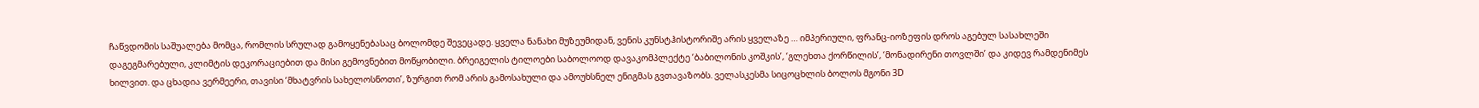ჩაწვდომის საშუალება მომცა, რომლის სრულად გამოყენებასაც ბოლომდე შევეცადე. ყველა ნანახი მუზეუმიდან, ვენის კუნსტჰისტორიშე არის ყველაზე … იმპერიული, ფრანც-იოზეფის დროს აგებულ სასახლეში დაგეგმარებული, კლიმტის დეკორაციებით და მისი გემოვნებით მოწყობილი. ბრეიგელის ტილოები საბოლოოდ დავაკომპლექტე ‘ბაბილონის კოშკის’, ‘გლეხთა ქორწილის’, ‘მონადირენი თოვლში’ და კიდევ რამდენიმეს ხილვით. და ცხადია ვერმეერი, თავისი ‘მხატვრის სახელოსნოთი’, ზურგით რომ არის გამოსახული და ამოუხსნელ ენიგმას გვთავაზობს. ველასკესმა სიცოცხლის ბოლოს მგონი 3D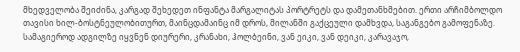მხედველობა შეიძინა, კარგად შეხედეთ ინფანტა მარგალიტას პორტრეტს და დამეთანხმებით. ერთი არჩიმბოლდო თავისი ხილ-ბოსტნეულობითურთ, მაინცდამაინც იმ დროს, მილანში გაქცეული დამხვდა, საგანგებო გამოფენაზე. სამაგიეროდ ადგილზე იყვნენ დიურერი, კრანახი, ჰოლბეინი, ვან ეიკი, ვან დეიკი, კარავაჯო,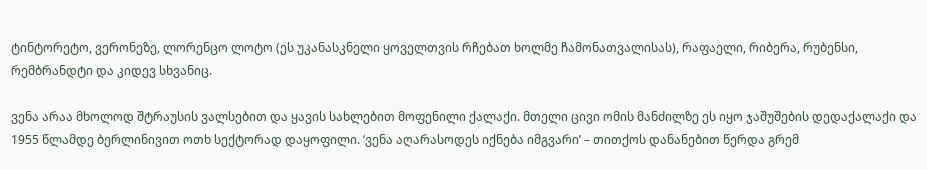ტინტორეტო, ვერონეზე, ლორენცო ლოტო (ეს უკანასკნელი ყოველთვის რჩებათ ხოლმე ჩამონათვალისას), რაფაელი, რიბერა, რუბენსი, რემბრანდტი და კიდევ სხვანიც.

ვენა არაა მხოლოდ შტრაუსის ვალსებით და ყავის სახლებით მოფენილი ქალაქი. მთელი ცივი ომის მანძილზე ეს იყო ჯაშუშების დედაქალაქი და 1955 წლამდე ბერლინივით ოთხ სექტორად დაყოფილი. ‘ვენა აღარასოდეს იქნება იმგვარი’ – თითქოს დანანებით წერდა გრემ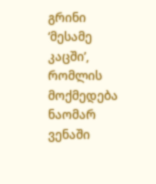გრინი ‘მესამე კაცში’, რომლის მოქმედება ნაომარ ვენაში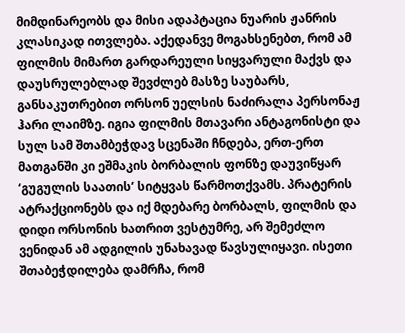მიმდინარეობს და მისი ადაპტაცია ნუარის ჟანრის კლასიკად ითვლება. აქედანვე მოგახსენებთ, რომ ამ ფილმის მიმართ გარდარეული სიყვარული მაქვს და დაუსრულებლად შევძლებ მასზე საუბარს, განსაკუთრებით ორსონ უელსის ნაძირალა პერსონაჟ  ჰარი ლაიმზე. იგია ფილმის მთავარი ანტაგონისტი და სულ სამ შთამბეჭდავ სცენაში ჩნდება, ერთ-ერთ მათგანში კი ეშმაკის ბორბალის ფონზე დაუვიწყარ ‘გუგულის საათის’ სიტყვას წარმოთქვამს. პრატერის ატრაქციონებს და იქ მდებარე ბორბალს, ფილმის და დიდი ორსონის ხათრით ვესტუმრე, არ შემეძლო ვენიდან ამ ადგილის უნახავად წავსულიყავი. ისეთი შთაბეჭდილება დამრჩა, რომ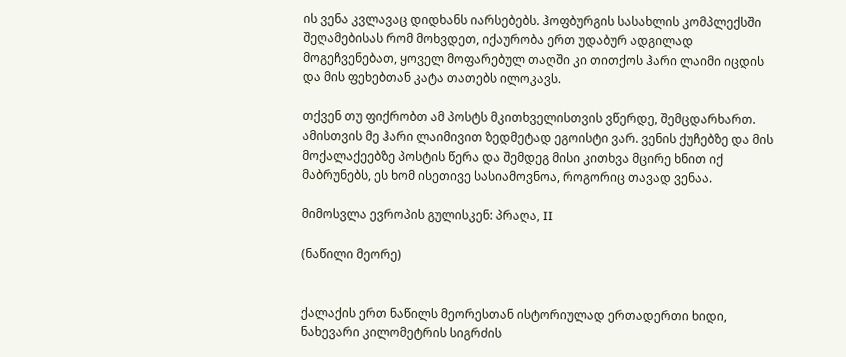ის ვენა კვლავაც დიდხანს იარსებებს. ჰოფბურგის სასახლის კომპლექსში შეღამებისას რომ მოხვდეთ, იქაურობა ერთ უდაბურ ადგილად მოგეჩვენებათ, ყოველ მოფარებულ თაღში კი თითქოს ჰარი ლაიმი იცდის და მის ფეხებთან კატა თათებს ილოკავს.

თქვენ თუ ფიქრობთ ამ პოსტს მკითხველისთვის ვწერდე, შემცდარხართ. ამისთვის მე ჰარი ლაიმივით ზედმეტად ეგოისტი ვარ. ვენის ქუჩებზე და მის მოქალაქეებზე პოსტის წერა და შემდეგ მისი კითხვა მცირე ხნით იქ მაბრუნებს, ეს ხომ ისეთივე სასიამოვნოა, როგორიც თავად ვენაა.

მიმოსვლა ევროპის გულისკენ: პრაღა, II

(ნაწილი მეორე)


ქალაქის ერთ ნაწილს მეორესთან ისტორიულად ერთადერთი ხიდი, ნახევარი კილომეტრის სიგრძის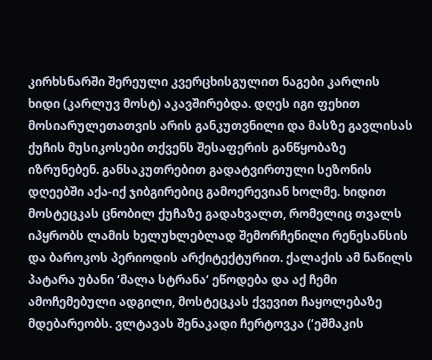კირხსნარში შერეული კვერცხისგულით ნაგები კარლის ხიდი (კარლუვ მოსტ) აკავშირებდა. დღეს იგი ფეხით მოსიარულეთათვის არის განკუთვნილი და მასზე გავლისას ქუჩის მუსიკოსები თქვენს შესაფერის განწყობაზე იზრუნებენ. განსაკუთრებით გადატვირთული სეზონის დღეებში აქა-იქ ჯიბგირებიც გამოერევიან ხოლმე. ხიდით მოსტეცკას ცნობილ ქუჩაზე გადახვალთ, რომელიც თვალს იპყრობს ლამის ხელუხლებლად შემორჩენილი რენესანსის და ბაროკოს პერიოდის არქიტექტურით. ქალაქის ამ ნაწილს პატარა უბანი ‘მალა სტრანა‘ ეწოდება და აქ ჩემი ამოჩემებული ადგილი, მოსტეცკას ქვევით ჩაყოლებაზე მდებარეობს. ვლტავას შენაკადი ჩერტოვკა (‘ეშმაკის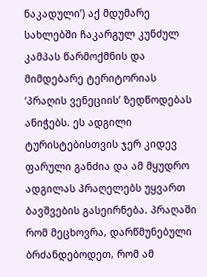ნაკადული’) აქ მდუმარე სახლებში ჩაკარგულ კუნძულ კამპას წარმოქმნის და მიმდებარე ტერიტორიას ‘პრაღის ვენეციის’ ზედწოდებას ანიჭებს. ეს ადგილი ტურისტებისთვის ჯერ კიდევ ფარული განძია და ამ მყუდრო ადგილას პრაღელებს უყვართ ბავშვების გასეირნება. პრაღაში რომ მეცხოვრა, დარწმუნებული ბრძანდებოდეთ, რომ ამ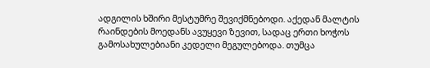ადგილის ხშირი მესტუმრე შევიქმნებოდი. აქედან მალტის რაინდების მოედანს ავუყევი ზევით, სადაც ერთი ხოჭოს გამოსახულებიანი კედელი მეგულებოდა. თუმცა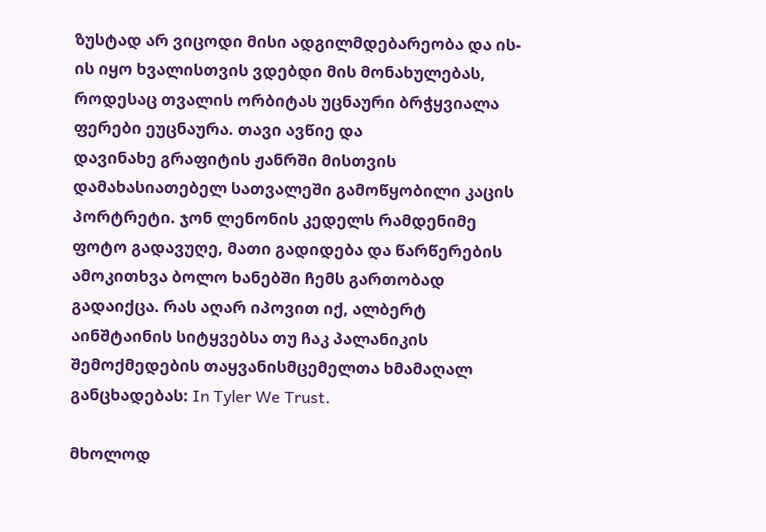ზუსტად არ ვიცოდი მისი ადგილმდებარეობა და ის-ის იყო ხვალისთვის ვდებდი მის მონახულებას, როდესაც თვალის ორბიტას უცნაური ბრჭყვიალა ფერები ეუცნაურა. თავი ავწიე და
დავინახე გრაფიტის ჟანრში მისთვის დამახასიათებელ სათვალეში გამოწყობილი კაცის პორტრეტი. ჯონ ლენონის კედელს რამდენიმე ფოტო გადავუღე, მათი გადიდება და წარწერების ამოკითხვა ბოლო ხანებში ჩემს გართობად გადაიქცა. რას აღარ იპოვით იქ, ალბერტ აინშტაინის სიტყვებსა თუ ჩაკ პალანიკის შემოქმედების თაყვანისმცემელთა ხმამაღალ განცხადებას: In Tyler We Trust.

მხოლოდ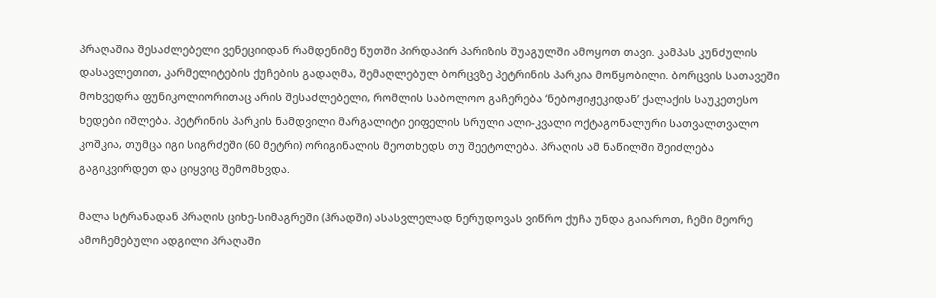პრაღაშია შესაძლებელი ვენეციიდან რამდენიმე წუთში პირდაპირ პარიზის შუაგულში ამოყოთ თავი. კამპას კუნძულის დასავლეთით, კარმელიტების ქუჩების გადაღმა, შემაღლებულ ბორცვზე პეტრინის პარკია მოწყობილი. ბორცვის სათავეში მოხვედრა ფუნიკოლიორითაც არის შესაძლებელი, რომლის საბოლოო გაჩერება ‘ნებოჟიჟეკიდან’ ქალაქის საუკეთესო ხედები იშლება. პეტრინის პარკის ნამდვილი მარგალიტი ეიფელის სრული ალი-კვალი ოქტაგონალური სათვალთვალო კოშკია, თუმცა იგი სიგრძეში (60 მეტრი) ორიგინალის მეოთხედს თუ შეეტოლება. პრაღის ამ ნაწილში შეიძლება გაგიკვირდეთ და ციყვიც შემომხვდა.

მალა სტრანადან პრაღის ციხე-სიმაგრეში (ჰრადში) ასასვლელად ნერუდოვას ვიწრო ქუჩა უნდა გაიაროთ, ჩემი მეორე ამოჩემებული ადგილი პრაღაში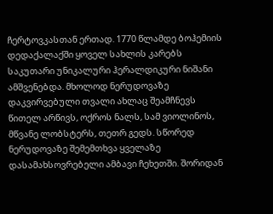ჩერტოვკასთან ერთად. 1770 წლამდე ბოჰემიის დედაქალაქში ყოველ სახლის კარებს საკუთარი უნიკალური ჰერალდიკური ნიშანი ამშვენებდა. მხოლოდ ნერუდოვაზე დაკვირვებული თვალი ახლაც შეამჩნევს წითელ არწივს, ოქროს ნალს, სამ ვიოლინოს, მწვანე ლობსტერს, თეთრ გედს. სწორედ ნერუდოვაზე შემემთხვა ყველაზე დასამახსოვრებელი ამბავი ჩეხეთში. შორიდან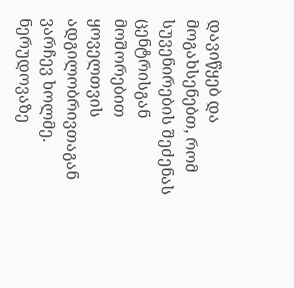დავიწყებ და მოგახსენებთ, რომ სუვენირების შეძენას ცენტრისგან მოშორებით ყოველთვის ადგილობრივთაგან ვარჩევ ხოლმე. ნერუდოვაზე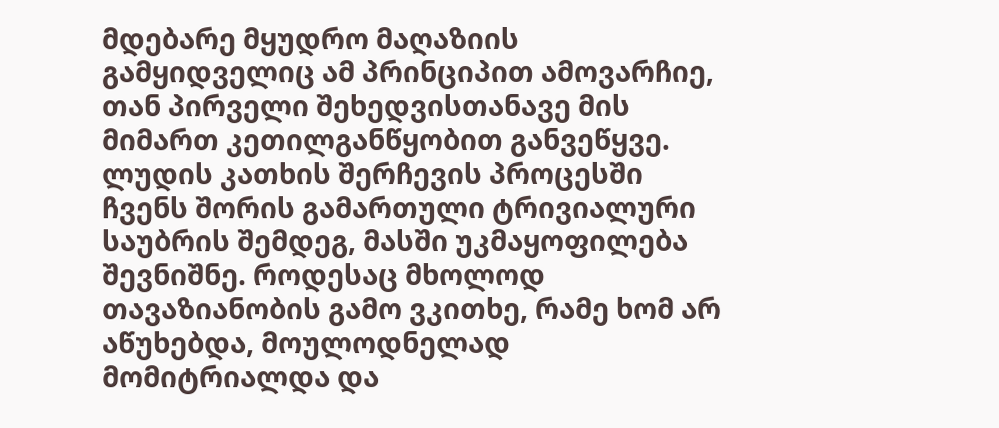მდებარე მყუდრო მაღაზიის გამყიდველიც ამ პრინციპით ამოვარჩიე, თან პირველი შეხედვისთანავე მის მიმართ კეთილგანწყობით განვეწყვე. ლუდის კათხის შერჩევის პროცესში ჩვენს შორის გამართული ტრივიალური საუბრის შემდეგ, მასში უკმაყოფილება შევნიშნე. როდესაც მხოლოდ თავაზიანობის გამო ვკითხე, რამე ხომ არ აწუხებდა, მოულოდნელად მომიტრიალდა და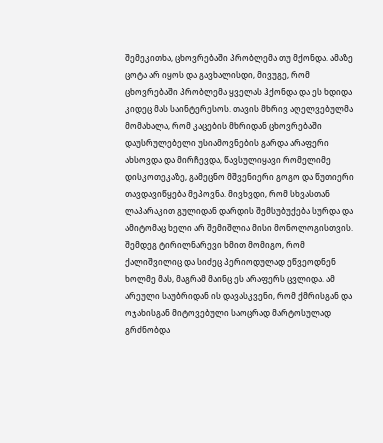შემეკითხა, ცხოვრებაში პრობლემა თუ მქონდა. ამაზე ცოტა არ იყოს და გავხალისდი, მივუგე, რომ ცხოვრებაში პრობლემა ყველას ჰქონდა და ეს ხდიდა კიდეც მას საინტერესოს. თავის მხრივ აღელვებულმა მომახალა, რომ კაცების მხრიდან ცხოვრებაში დაუსრულებელი უსიამოვნების გარდა არაფერი ახსოვდა და მირჩევდა, წავსულიყავი რომელიმე დისკოთეკაზე, გამეცნო მშვენიერი გოგო და წუთიერი თავდავიწყება მეპოვნა. მივხვდი, რომ სხვასთან ლაპარაკით გულიდან დარდის შემსუბუქება სურდა და ამიტომაც ხელი არ შემიშლია მისი მონოლოგისთვის. შემდეგ ტირილნარევი ხმით მომიგო, რომ ქალიშვილიც და სიძეც პერიოდულად ეწვეოდნენ ხოლმე მას, მაგრამ მაინც ეს არაფერს ცვლიდა. ამ არეული საუბრიდან ის დავასკვენი, რომ ქმრისგან და ოჯახისგან მიტოვებული საოცრად მარტოსულად გრძნობდა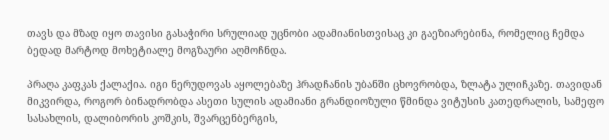თავს და მზად იყო თავისი გასაჭირი სრულიად უცნობი ადამიანისთვისაც კი გაეზიარებინა, რომელიც ჩემდა ბედად მარტოდ მოხეტიალე მოგზაური აღმოჩნდა.

პრაღა კაფკას ქალაქია. იგი ნერუდოვას აყოლებაზე ჰრადჩანის უბანში ცხოვრობდა, ზლატა ულიჩკაზე. თავიდან მიკვირდა, როგორ ბინადრობდა ასეთი სულის ადამიანი გრანდიოზული წმინდა ვიტუსის კათედრალის, სამეფო სასახლის, დალიბორის კოშკის, შვარცენბერგის,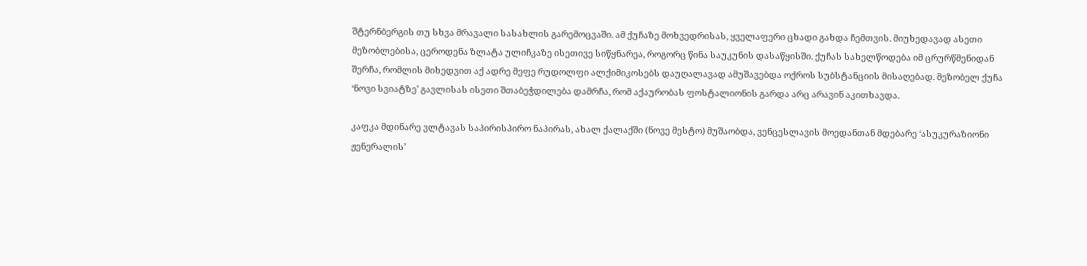შტერნბერგის თუ სხვა მრავალი სასახლის გარემოცვაში. ამ ქუჩაზე მოხვედრისას, ყველაფერი ცხადი გახდა ჩემთვის. მიუხედავად ასეთი მეზობლებისა, ცეროდენა ზლატა ულიჩკაზე ისეთივე სიწყნარეა, როგორც წინა საუკუნის დასაწყისში. ქუჩას სახელწოდება იმ ცრურწმენიდან შერჩა, რომლის მიხედვით აქ ადრე მეფე რუდოლფი ალქიმიკოსებს დაუღალავად ამუშავებდა ოქროს სუბსტანციის მისაღებად. მეზობელ ქუჩა ‘ნოვი სვიატზე’ გავლისას ისეთი შთაბეჭდილება დამრჩა, რომ აქაურობას ფოსტალიონის გარდა არც არავინ აკითხავდა.

კაფკა მდინარე ვლტავას საპირისპირო ნაპირას, ახალ ქალაქში (ნოვე მესტო) მუშაობდა, ვენცესლავის მოედანთან მდებარე ‘ასუკურაზიონი ჟენერალის’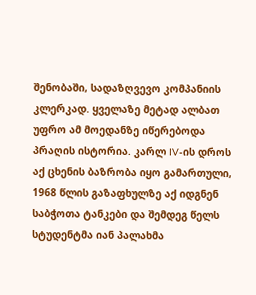შენობაში, სადაზღვევო კომპანიის კლერკად. ყველაზე მეტად ალბათ უფრო ამ მოედანზე იწერებოდა პრაღის ისტორია. კარლ IV-ის დროს აქ ცხენის ბაზრობა იყო გამართული, 1968 წლის გაზაფხულზე აქ იდგნენ საბჭოთა ტანკები და შემდეგ წელს სტუდენტმა იან პალახმა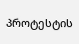პროტესტის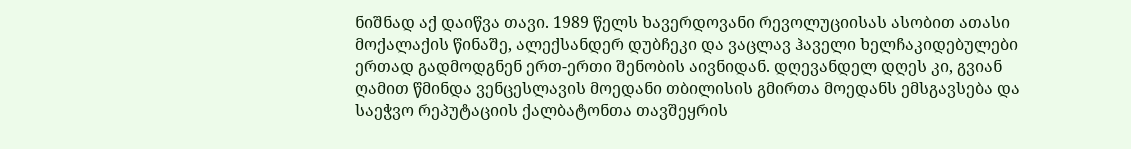ნიშნად აქ დაიწვა თავი. 1989 წელს ხავერდოვანი რევოლუციისას ასობით ათასი მოქალაქის წინაშე, ალექსანდერ დუბჩეკი და ვაცლავ ჰაველი ხელჩაკიდებულები ერთად გადმოდგნენ ერთ-ერთი შენობის აივნიდან. დღევანდელ დღეს კი, გვიან ღამით წმინდა ვენცესლავის მოედანი თბილისის გმირთა მოედანს ემსგავსება და საეჭვო რეპუტაციის ქალბატონთა თავშეყრის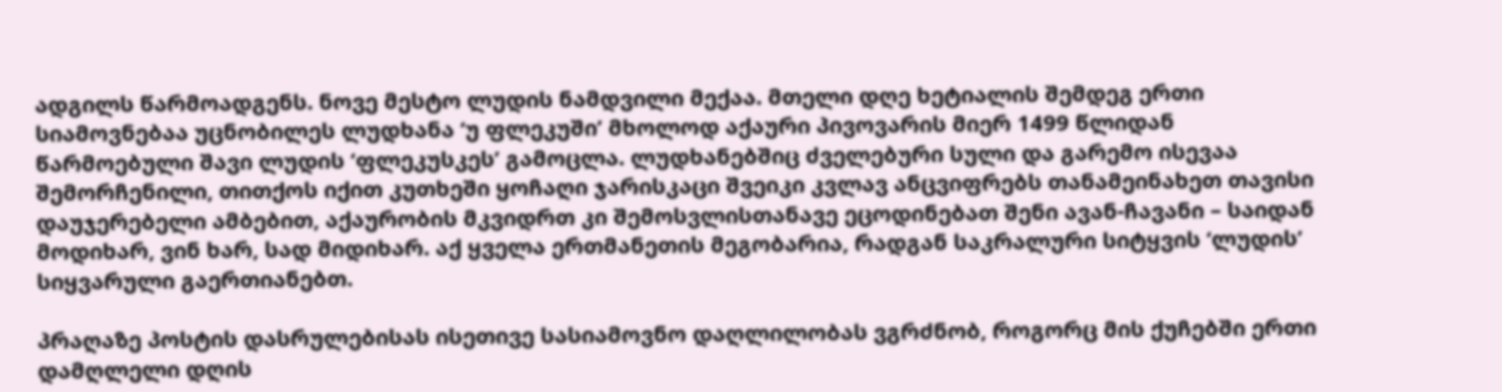ადგილს წარმოადგენს. ნოვე მესტო ლუდის ნამდვილი მექაა. მთელი დღე ხეტიალის შემდეგ ერთი სიამოვნებაა უცნობილეს ლუდხანა ‘უ ფლეკუში’ მხოლოდ აქაური პივოვარის მიერ 1499 წლიდან წარმოებული შავი ლუდის ‘ფლეკუსკეს’ გამოცლა. ლუდხანებშიც ძველებური სული და გარემო ისევაა შემორჩენილი, თითქოს იქით კუთხეში ყოჩაღი ჯარისკაცი შვეიკი კვლავ ანცვიფრებს თანამეინახეთ თავისი დაუჯერებელი ამბებით, აქაურობის მკვიდრთ კი შემოსვლისთანავე ეცოდინებათ შენი ავან-ჩავანი – საიდან მოდიხარ, ვინ ხარ, სად მიდიხარ. აქ ყველა ერთმანეთის მეგობარია, რადგან საკრალური სიტყვის ‘ლუდის’ სიყვარული გაერთიანებთ.

პრაღაზე პოსტის დასრულებისას ისეთივე სასიამოვნო დაღლილობას ვგრძნობ, როგორც მის ქუჩებში ერთი დამღლელი დღის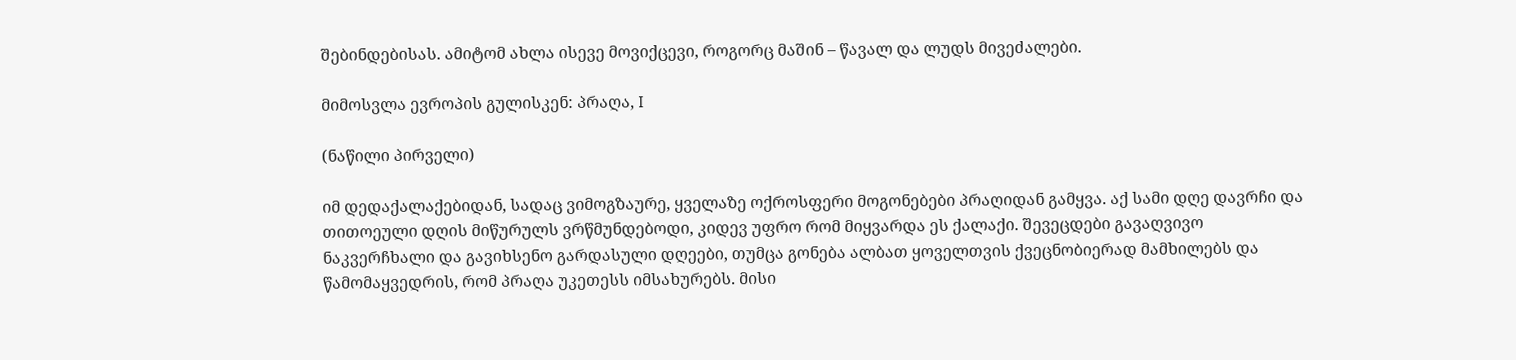შებინდებისას. ამიტომ ახლა ისევე მოვიქცევი, როგორც მაშინ – წავალ და ლუდს მივეძალები.

მიმოსვლა ევროპის გულისკენ: პრაღა, I

(ნაწილი პირველი)

იმ დედაქალაქებიდან, სადაც ვიმოგზაურე, ყველაზე ოქროსფერი მოგონებები პრაღიდან გამყვა. აქ სამი დღე დავრჩი და თითოეული დღის მიწურულს ვრწმუნდებოდი, კიდევ უფრო რომ მიყვარდა ეს ქალაქი. შევეცდები გავაღვივო ნაკვერჩხალი და გავიხსენო გარდასული დღეები, თუმცა გონება ალბათ ყოველთვის ქვეცნობიერად მამხილებს და წამომაყვედრის, რომ პრაღა უკეთესს იმსახურებს. მისი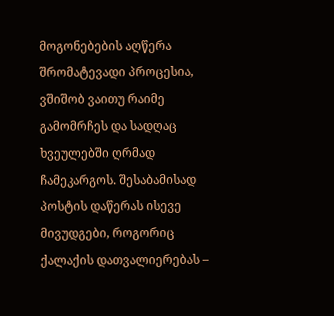მოგონებების აღწერა შრომატევადი პროცესია, ვშიშობ ვაითუ რაიმე გამომრჩეს და სადღაც ხვეულებში ღრმად ჩამეკარგოს. შესაბამისად პოსტის დაწერას ისევე მივუდგები, როგორიც ქალაქის დათვალიერებას –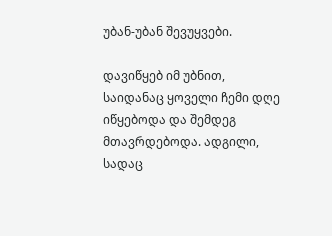უბან-უბან შევუყვები.

დავიწყებ იმ უბნით, საიდანაც ყოველი ჩემი დღე იწყებოდა და შემდეგ მთავრდებოდა. ადგილი, სადაც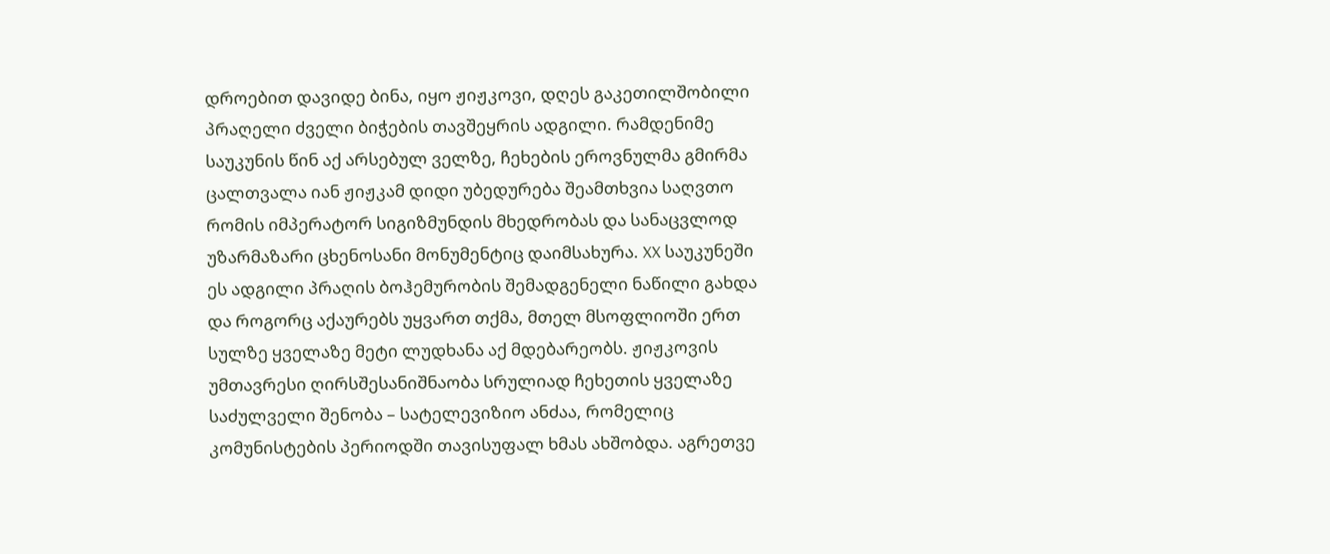დროებით დავიდე ბინა, იყო ჟიჟკოვი, დღეს გაკეთილშობილი პრაღელი ძველი ბიჭების თავშეყრის ადგილი. რამდენიმე საუკუნის წინ აქ არსებულ ველზე, ჩეხების ეროვნულმა გმირმა ცალთვალა იან ჟიჟკამ დიდი უბედურება შეამთხვია საღვთო რომის იმპერატორ სიგიზმუნდის მხედრობას და სანაცვლოდ უზარმაზარი ცხენოსანი მონუმენტიც დაიმსახურა. XX საუკუნეში ეს ადგილი პრაღის ბოჰემურობის შემადგენელი ნაწილი გახდა და როგორც აქაურებს უყვართ თქმა, მთელ მსოფლიოში ერთ სულზე ყველაზე მეტი ლუდხანა აქ მდებარეობს. ჟიჟკოვის უმთავრესი ღირსშესანიშნაობა სრულიად ჩეხეთის ყველაზე საძულველი შენობა – სატელევიზიო ანძაა, რომელიც კომუნისტების პერიოდში თავისუფალ ხმას ახშობდა. აგრეთვე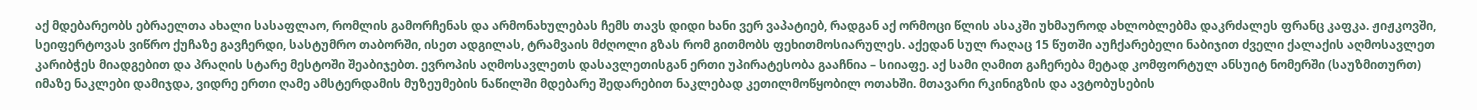აქ მდებარეობს ებრაელთა ახალი სასაფლაო, რომლის გამორჩენას და არმონახულებას ჩემს თავს დიდი ხანი ვერ ვაპატიებ, რადგან აქ ორმოცი წლის ასაკში უხმაუროდ ახლობლებმა დაკრძალეს ფრანც კაფკა. ჟიჟკოვში, სეიფერტოვას ვიწრო ქუჩაზე გავჩერდი, სასტუმრო თაბორში, ისეთ ადგილას, ტრამვაის მძღოლი გზას რომ გითმობს ფეხითმოსიარულეს. აქედან სულ რაღაც 15 წუთში აუჩქარებელი ნაბიჯით ძველი ქალაქის აღმოსავლეთ კარიბჭეს მიადგებით და პრაღის სტარე მესტოში შეაბიჯებთ. ევროპის აღმოსავლეთს დასავლეთისგან ერთი უპირატესობა გააჩნია – სიიაფე. აქ სამი ღამით გაჩერება მეტად კომფორტულ ანსუიტ ნომერში (საუზმითურთ) იმაზე ნაკლები დამიჯდა, ვიდრე ერთი ღამე ამსტერდამის მუზეუმების ნაწილში მდებარე შედარებით ნაკლებად კეთილმოწყობილ ოთახში. მთავარი რკინიგზის და ავტობუსების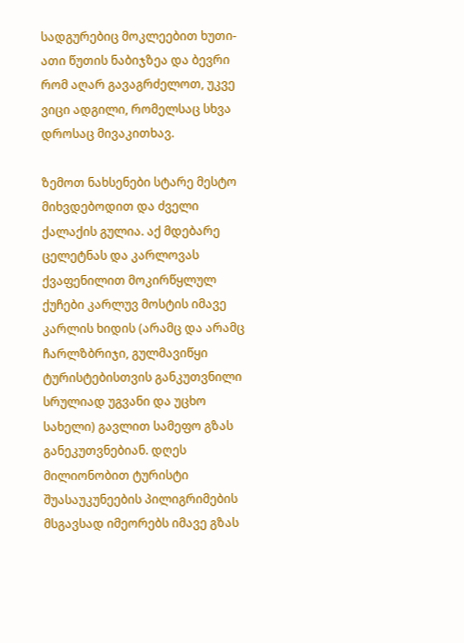სადგურებიც მოკლეებით ხუთი-ათი წუთის ნაბიჯზეა და ბევრი რომ აღარ გავაგრძელოთ, უკვე ვიცი ადგილი, რომელსაც სხვა დროსაც მივაკითხავ.

ზემოთ ნახსენები სტარე მესტო მიხვდებოდით და ძველი ქალაქის გულია. აქ მდებარე ცელეტნას და კარლოვას ქვაფენილით მოკირწყლულ ქუჩები კარლუვ მოსტის იმავე კარლის ხიდის (არამც და არამც ჩარლზბრიჯი, გულმავიწყი ტურისტებისთვის განკუთვნილი სრულიად უგვანი და უცხო სახელი) გავლით სამეფო გზას განეკუთვნებიან. დღეს მილიონობით ტურისტი შუასაუკუნეების პილიგრიმების მსგავსად იმეორებს იმავე გზას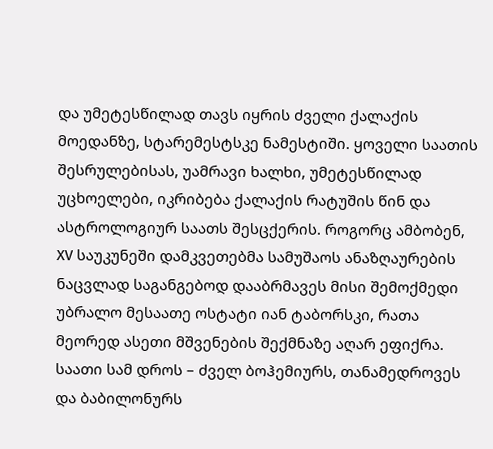და უმეტესწილად თავს იყრის ძველი ქალაქის მოედანზე, სტარემესტსკე ნამესტიში. ყოველი საათის შესრულებისას, უამრავი ხალხი, უმეტესწილად უცხოელები, იკრიბება ქალაქის რატუშის წინ და ასტროლოგიურ საათს შესცქერის. როგორც ამბობენ, XV საუკუნეში დამკვეთებმა სამუშაოს ანაზღაურების ნაცვლად საგანგებოდ დააბრმავეს მისი შემოქმედი უბრალო მესაათე ოსტატი იან ტაბორსკი, რათა მეორედ ასეთი მშვენების შექმნაზე აღარ ეფიქრა. საათი სამ დროს – ძველ ბოჰემიურს, თანამედროვეს და ბაბილონურს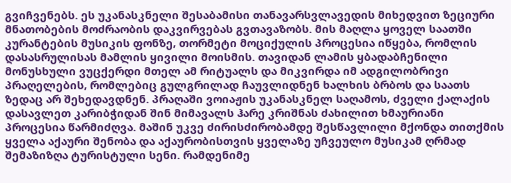გვიჩვენებს. ეს უკანასკნელი შესაბამისი თანავარსვლავედის მიხედვით ზეციური მნათობების მოძრაობის დაკვირვებას გვთავაზობს. მის მაღლა ყოველ საათში კურანტების მუსიკის ფონზე, თორმეტი მოციქულის პროცესია იწყება, რომლის დასასრულისას მამლის ყივილი მოისმის. თავიდან ლამის ყბადაბჩენილი მონუსხული ვუცქერდი მთელ ამ რიტუალს და მიკვირდა იმ ადგილობრივი პრაღელების, რომლებიც გულგრილად ჩაუვლიდნენ ხალხის ბრბოს და საათს ზედაც არ შეხედავდნენ. პრაღაში ვოიაჟის უკანასკნელ საღამოს, ძველი ქალაქის დასავლეთ კარიბჭიდან შინ მიმავალს ჰარე კრიშნას ძახილით ხმაურიანი პროცესია წარმიძღვა. მაშინ უკვე ძირისძირობამდე შესწავლილი მქონდა თითქმის ყველა აქაური შენობა და აქაურობისთვის ყველაზე უჩვეულო მუსიკამ ღრმად შემაზიზღა ტურისტული სენი. რამდენიმე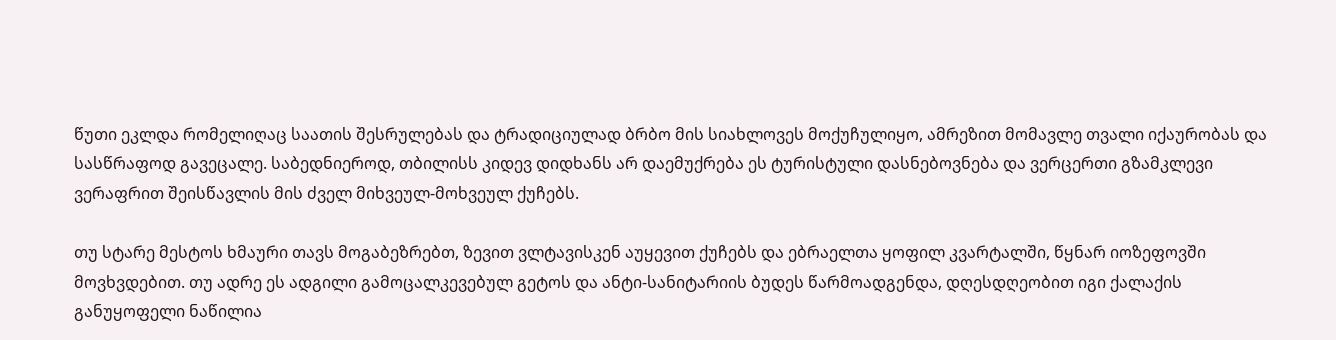წუთი ეკლდა რომელიღაც საათის შესრულებას და ტრადიციულად ბრბო მის სიახლოვეს მოქუჩულიყო, ამრეზით მომავლე თვალი იქაურობას და სასწრაფოდ გავეცალე. საბედნიეროდ, თბილისს კიდევ დიდხანს არ დაემუქრება ეს ტურისტული დასნებოვნება და ვერცერთი გზამკლევი ვერაფრით შეისწავლის მის ძველ მიხვეულ-მოხვეულ ქუჩებს.

თუ სტარე მესტოს ხმაური თავს მოგაბეზრებთ, ზევით ვლტავისკენ აუყევით ქუჩებს და ებრაელთა ყოფილ კვარტალში, წყნარ იოზეფოვში მოვხვდებით. თუ ადრე ეს ადგილი გამოცალკევებულ გეტოს და ანტი-სანიტარიის ბუდეს წარმოადგენდა, დღესდღეობით იგი ქალაქის განუყოფელი ნაწილია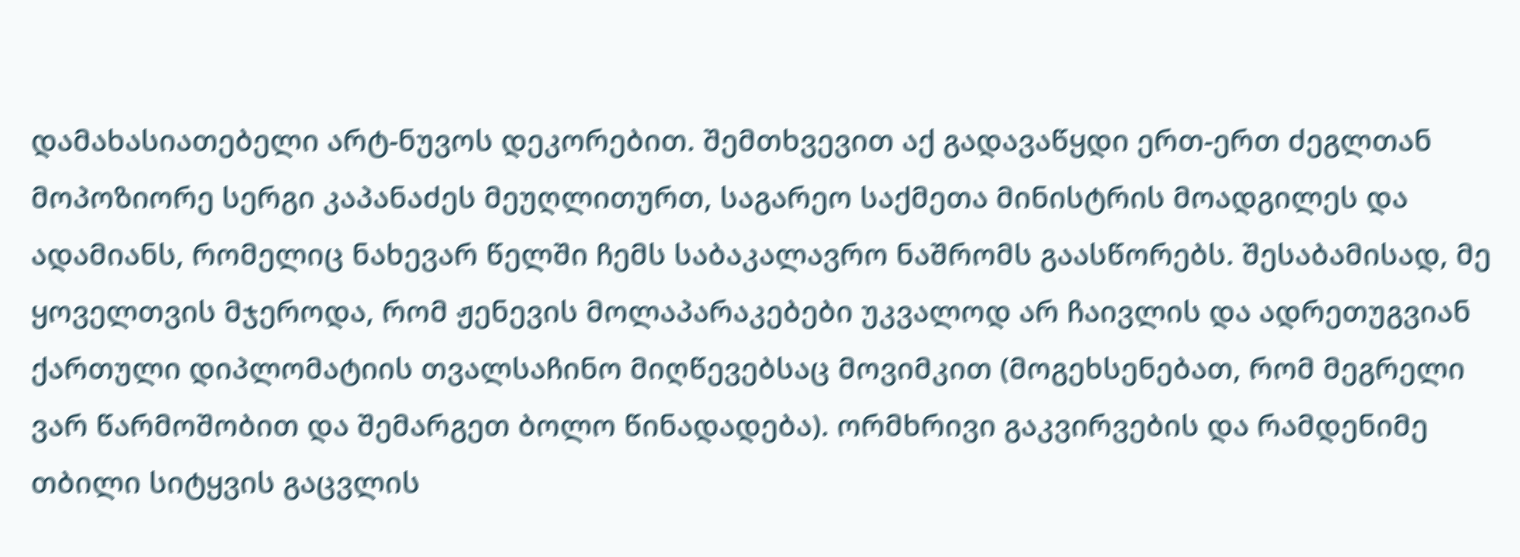დამახასიათებელი არტ-ნუვოს დეკორებით. შემთხვევით აქ გადავაწყდი ერთ-ერთ ძეგლთან მოპოზიორე სერგი კაპანაძეს მეუღლითურთ, საგარეო საქმეთა მინისტრის მოადგილეს და ადამიანს, რომელიც ნახევარ წელში ჩემს საბაკალავრო ნაშრომს გაასწორებს. შესაბამისად, მე ყოველთვის მჯეროდა, რომ ჟენევის მოლაპარაკებები უკვალოდ არ ჩაივლის და ადრეთუგვიან ქართული დიპლომატიის თვალსაჩინო მიღწევებსაც მოვიმკით (მოგეხსენებათ, რომ მეგრელი ვარ წარმოშობით და შემარგეთ ბოლო წინადადება). ორმხრივი გაკვირვების და რამდენიმე თბილი სიტყვის გაცვლის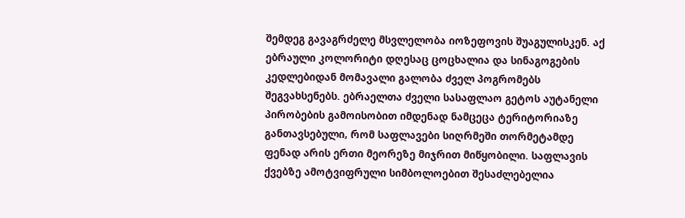შემდეგ გავაგრძელე მსვლელობა იოზეფოვის შუაგულისკენ. აქ ებრაული კოლორიტი დღესაც ცოცხალია და სინაგოგების კედლებიდან მომავალი გალობა ძველ პოგრომებს შეგვახსენებს. ებრაელთა ძველი სასაფლაო გეტოს აუტანელი პირობების გამოისობით იმდენად ნამცეცა ტერიტორიაზე განთავსებული, რომ საფლავები სიღრმეში თორმეტამდე ფენად არის ერთი მეორეზე მიჯრით მიწყობილი. საფლავის ქვებზე ამოტვიფრული სიმბოლოებით შესაძლებელია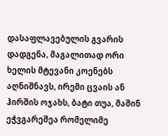დასაფლავებულის გვარის დადგენა, მაგალითად ორი ხელის მტევანი კოენებს აღნიშნავს, ირემი ცვაის ან ჰირშის ოჯახს, ბატი თუა, მაშინ ეჭვგარეშეა რომელიმე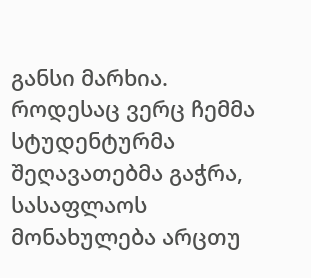განსი მარხია. როდესაც ვერც ჩემმა სტუდენტურმა შეღავათებმა გაჭრა, სასაფლაოს მონახულება არცთუ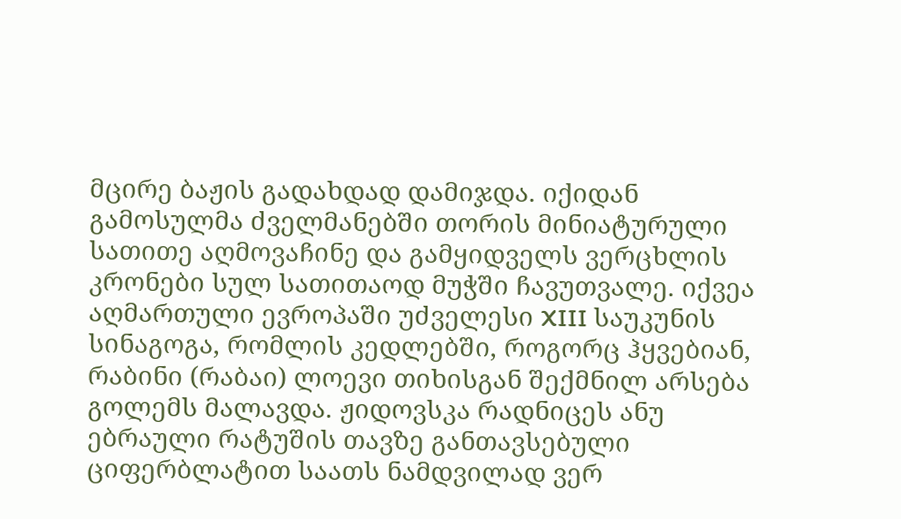მცირე ბაჟის გადახდად დამიჯდა. იქიდან გამოსულმა ძველმანებში თორის მინიატურული სათითე აღმოვაჩინე და გამყიდველს ვერცხლის კრონები სულ სათითაოდ მუჭში ჩავუთვალე. იქვეა აღმართული ევროპაში უძველესი XIII საუკუნის სინაგოგა, რომლის კედლებში, როგორც ჰყვებიან, რაბინი (რაბაი) ლოევი თიხისგან შექმნილ არსება გოლემს მალავდა. ჟიდოვსკა რადნიცეს ანუ ებრაული რატუშის თავზე განთავსებული ციფერბლატით საათს ნამდვილად ვერ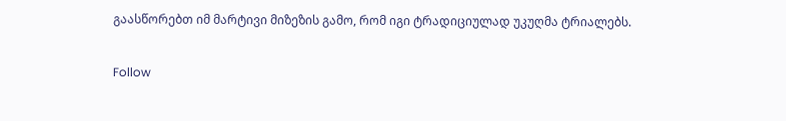გაასწორებთ იმ მარტივი მიზეზის გამო, რომ იგი ტრადიციულად უკუღმა ტრიალებს.

Follow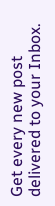Get every new post delivered to your Inbox.